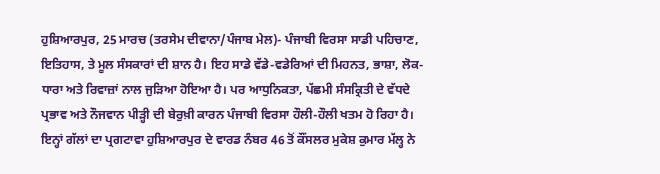ਹੁਸ਼ਿਆਰਪੁਰ, 25 ਮਾਰਚ (ਤਰਸੇਮ ਦੀਵਾਨਾ/ਪੰਜਾਬ ਮੇਲ)- ਪੰਜਾਬੀ ਵਿਰਸਾ ਸਾਡੀ ਪਹਿਚਾਣ, ਇਤਿਹਾਸ, ਤੇ ਮੂਲ ਸੰਸਕਾਰਾਂ ਦੀ ਸ਼ਾਨ ਹੈ। ਇਹ ਸਾਡੇ ਵੱਡੇ-ਵਡੇਰਿਆਂ ਦੀ ਮਿਹਨਤ, ਭਾਸ਼ਾ, ਲੋਕ-ਧਾਰਾ ਅਤੇ ਰਿਵਾਜ਼ਾਂ ਨਾਲ ਜੁੜਿਆ ਹੋਇਆ ਹੈ। ਪਰ ਆਧੁਨਿਕਤਾ, ਪੱਛਮੀ ਸੰਸਕ੍ਰਿਤੀ ਦੇ ਵੱਧਦੇ ਪ੍ਰਭਾਵ ਅਤੇ ਨੌਜਵਾਨ ਪੀੜ੍ਹੀ ਦੀ ਬੇਰੁਖ਼ੀ ਕਾਰਨ ਪੰਜਾਬੀ ਵਿਰਸਾ ਹੌਲੀ-ਹੌਲੀ ਖਤਮ ਹੋ ਰਿਹਾ ਹੈ। ਇਨ੍ਹਾਂ ਗੱਲਾਂ ਦਾ ਪ੍ਰਗਟਾਵਾ ਹੁਸ਼ਿਆਰਪੁਰ ਦੇ ਵਾਰਡ ਨੰਬਰ 46 ਤੋਂ ਕੌਂਸਲਰ ਮੁਕੇਸ਼ ਕੁਮਾਰ ਮੱਲ੍ਹ ਨੇ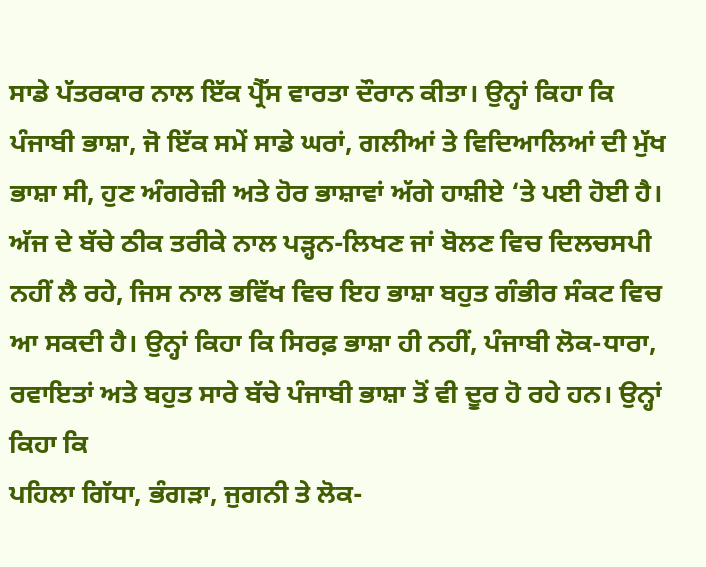ਸਾਡੇ ਪੱਤਰਕਾਰ ਨਾਲ ਇੱਕ ਪ੍ਰੈੱਸ ਵਾਰਤਾ ਦੌਰਾਨ ਕੀਤਾ। ਉਨ੍ਹਾਂ ਕਿਹਾ ਕਿ ਪੰਜਾਬੀ ਭਾਸ਼ਾ, ਜੋ ਇੱਕ ਸਮੇਂ ਸਾਡੇ ਘਰਾਂ, ਗਲੀਆਂ ਤੇ ਵਿਦਿਆਲਿਆਂ ਦੀ ਮੁੱਖ ਭਾਸ਼ਾ ਸੀ, ਹੁਣ ਅੰਗਰੇਜ਼ੀ ਅਤੇ ਹੋਰ ਭਾਸ਼ਾਵਾਂ ਅੱਗੇ ਹਾਸ਼ੀਏ ‘ਤੇ ਪਈ ਹੋਈ ਹੈ। ਅੱਜ ਦੇ ਬੱਚੇ ਠੀਕ ਤਰੀਕੇ ਨਾਲ ਪੜ੍ਹਨ-ਲਿਖਣ ਜਾਂ ਬੋਲਣ ਵਿਚ ਦਿਲਚਸਪੀ ਨਹੀਂ ਲੈ ਰਹੇ, ਜਿਸ ਨਾਲ ਭਵਿੱਖ ਵਿਚ ਇਹ ਭਾਸ਼ਾ ਬਹੁਤ ਗੰਭੀਰ ਸੰਕਟ ਵਿਚ ਆ ਸਕਦੀ ਹੈ। ਉਨ੍ਹਾਂ ਕਿਹਾ ਕਿ ਸਿਰਫ਼ ਭਾਸ਼ਾ ਹੀ ਨਹੀਂ, ਪੰਜਾਬੀ ਲੋਕ-ਧਾਰਾ, ਰਵਾਇਤਾਂ ਅਤੇ ਬਹੁਤ ਸਾਰੇ ਬੱਚੇ ਪੰਜਾਬੀ ਭਾਸ਼ਾ ਤੋਂ ਵੀ ਦੂਰ ਹੋ ਰਹੇ ਹਨ। ਉਨ੍ਹਾਂ ਕਿਹਾ ਕਿ
ਪਹਿਲਾ ਗਿੱਧਾ, ਭੰਗੜਾ, ਜੁਗਨੀ ਤੇ ਲੋਕ-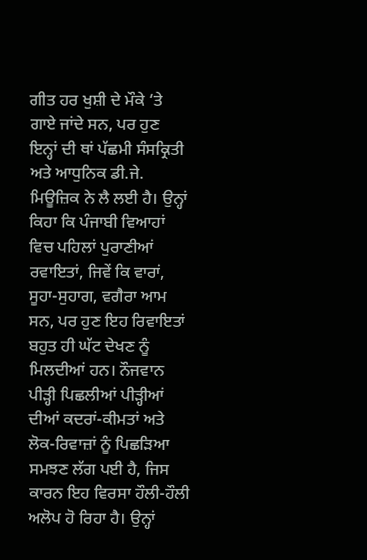ਗੀਤ ਹਰ ਖੁਸ਼ੀ ਦੇ ਮੌਕੇ ‘ਤੇ ਗਾਏ ਜਾਂਦੇ ਸਨ, ਪਰ ਹੁਣ ਇਨ੍ਹਾਂ ਦੀ ਥਾਂ ਪੱਛਮੀ ਸੰਸਕ੍ਰਿਤੀ ਅਤੇ ਆਧੁਨਿਕ ਡੀ.ਜੇ. ਮਿਊਜ਼ਿਕ ਨੇ ਲੈ ਲਈ ਹੈ। ਉਨ੍ਹਾਂ ਕਿਹਾ ਕਿ ਪੰਜਾਬੀ ਵਿਆਹਾਂ ਵਿਚ ਪਹਿਲਾਂ ਪੁਰਾਣੀਆਂ ਰਵਾਇਤਾਂ, ਜਿਵੇਂ ਕਿ ਵਾਰਾਂ, ਸੂਹਾ-ਸੁਹਾਗ, ਵਗੈਰਾ ਆਮ ਸਨ, ਪਰ ਹੁਣ ਇਹ ਰਿਵਾਇਤਾਂ ਬਹੁਤ ਹੀ ਘੱਟ ਦੇਖਣ ਨੂੰ ਮਿਲਦੀਆਂ ਹਨ। ਨੌਜਵਾਨ ਪੀੜ੍ਹੀ ਪਿਛਲੀਆਂ ਪੀੜ੍ਹੀਆਂ ਦੀਆਂ ਕਦਰਾਂ-ਕੀਮਤਾਂ ਅਤੇ ਲੋਕ-ਰਿਵਾਜ਼ਾਂ ਨੂੰ ਪਿਛੜਿਆ ਸਮਝਣ ਲੱਗ ਪਈ ਹੈ, ਜਿਸ ਕਾਰਨ ਇਹ ਵਿਰਸਾ ਹੌਲੀ-ਹੌਲੀ ਅਲੋਪ ਹੋ ਰਿਹਾ ਹੈ। ਉਨ੍ਹਾਂ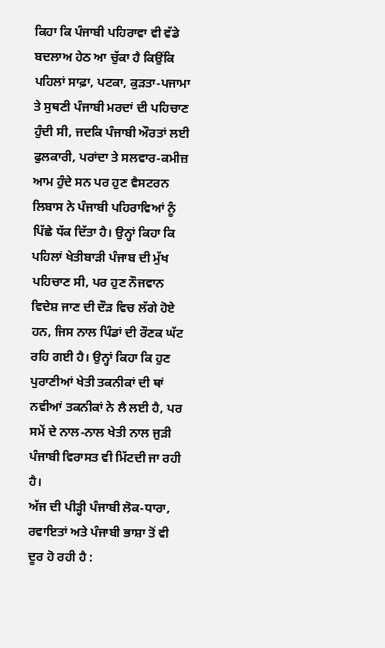ਕਿਹਾ ਕਿ ਪੰਜਾਬੀ ਪਹਿਰਾਵਾ ਵੀ ਵੱਡੇ ਬਦਲਾਅ ਹੇਠ ਆ ਚੁੱਕਾ ਹੈ ਕਿਉਂਕਿ ਪਹਿਲਾਂ ਸਾਫ਼ਾ, ਪਟਕਾ, ਕੁੜਤਾ-ਪਜਾਮਾ ਤੇ ਸੁਥਣੀ ਪੰਜਾਬੀ ਮਰਦਾਂ ਦੀ ਪਹਿਚਾਣ ਹੁੰਦੀ ਸੀ, ਜਦਕਿ ਪੰਜਾਬੀ ਔਰਤਾਂ ਲਈ ਫੁਲਕਾਰੀ, ਪਰਾਂਦਾ ਤੇ ਸਲਵਾਰ-ਕਮੀਜ਼ ਆਮ ਹੁੰਦੇ ਸਨ ਪਰ ਹੁਣ ਵੈਸਟਰਨ ਲਿਬਾਸ ਨੇ ਪੰਜਾਬੀ ਪਹਿਰਾਵਿਆਂ ਨੂੰ ਪਿੱਛੇ ਧੱਕ ਦਿੱਤਾ ਹੈ। ਉਨ੍ਹਾਂ ਕਿਹਾ ਕਿ ਪਹਿਲਾਂ ਖੇਤੀਬਾੜੀ ਪੰਜਾਬ ਦੀ ਮੁੱਖ ਪਹਿਚਾਣ ਸੀ, ਪਰ ਹੁਣ ਨੌਜਵਾਨ ਵਿਦੇਸ਼ ਜਾਣ ਦੀ ਦੌੜ ਵਿਚ ਲੱਗੇ ਹੋਏ ਹਨ, ਜਿਸ ਨਾਲ ਪਿੰਡਾਂ ਦੀ ਰੌਣਕ ਘੱਟ ਰਹਿ ਗਈ ਹੈ। ਉਨ੍ਹਾਂ ਕਿਹਾ ਕਿ ਹੁਣ ਪੁਰਾਣੀਆਂ ਖੇਤੀ ਤਕਨੀਕਾਂ ਦੀ ਥਾਂ ਨਵੀਆਂ ਤਕਨੀਕਾਂ ਨੇ ਲੈ ਲਈ ਹੈ, ਪਰ ਸਮੇਂ ਦੇ ਨਾਲ-ਨਾਲ ਖੇਤੀ ਨਾਲ ਜੁੜੀ ਪੰਜਾਬੀ ਵਿਰਾਸਤ ਵੀ ਮਿੱਟਦੀ ਜਾ ਰਹੀ ਹੈ।
ਅੱਜ ਦੀ ਪੀੜ੍ਹੀ ਪੰਜਾਬੀ ਲੋਕ-ਧਾਰਾ, ਰਵਾਇਤਾਂ ਅਤੇ ਪੰਜਾਬੀ ਭਾਸ਼ਾ ਤੋਂ ਵੀ ਦੂਰ ਹੋ ਰਹੀ ਹੈ :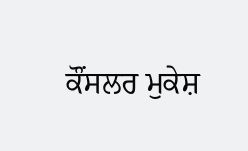ਕੌਂਸਲਰ ਮੁਕੇਸ਼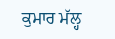ਕੁਮਾਰ ਮੱਲ੍ਹ